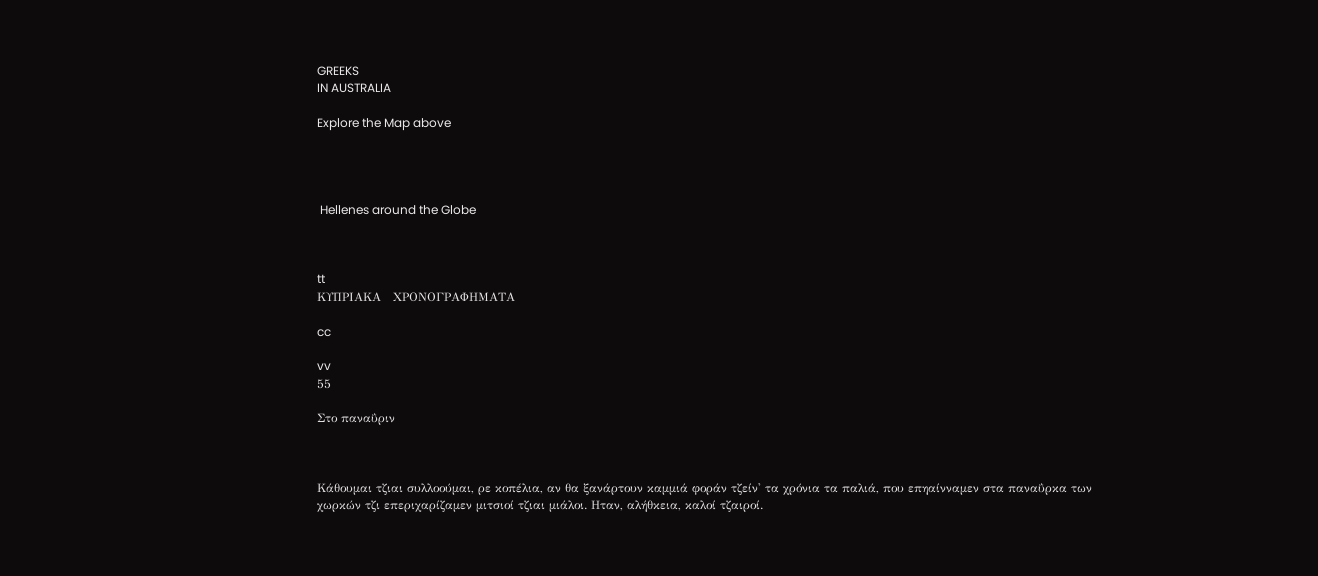GREEKS
IN AUSTRALIA

Explore the Map above




 Hellenes around the Globe



tt
ΚΥΠΡΙΑΚΑ   ΧΡΟΝΟΓΡΑΦΗΜΑΤΑ

cc

vv
55

Στο παναΰριν



Κάθουμαι τζιαι συλλοούμαι, ρε κοπέλια, αν θα ξανάρτουν καμμιά φοράν τζείν' τα χρόνια τα παλιά, που επηαίνναμεν στα παναΰρκα των χωρκών τζι επεριχαρίζαμεν μιτσιοί τζιαι μιάλοι. Ηταν, αλήθκεια, καλοί τζαιροί.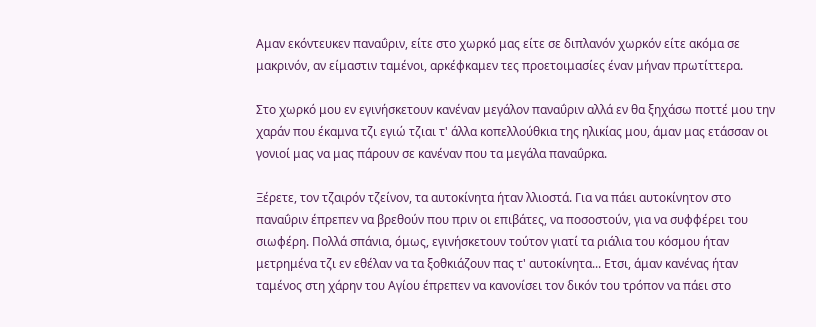Αμαν εκόντευκεν παναΰριν, είτε στο χωρκό μας είτε σε διπλανόν χωρκόν είτε ακόμα σε μακρινόν, αν είμαστιν ταμένοι, αρκέφκαμεν τες προετοιμασίες έναν μήναν πρωτίττερα.

Στο χωρκό μου εν εγινήσκετουν κανέναν μεγάλον παναΰριν αλλά εν θα ξηχάσω ποττέ μου την χαράν που έκαμνα τζι εγιώ τζιαι τ' άλλα κοπελλούθκια της ηλικίας μου, άμαν μας ετάσσαν οι γονιοί μας να μας πάρουν σε κανέναν που τα μεγάλα παναΰρκα.

Ξέρετε, τον τζαιρόν τζείνον, τα αυτοκίνητα ήταν λλιοστά. Για να πάει αυτοκίνητον στο παναΰριν έπρεπεν να βρεθούν που πριν οι επιβάτες, να ποσοστούν, για να συφφέρει του σιωφέρη. Πολλά σπάνια, όμως, εγινήσκετουν τούτον γιατί τα ριάλια του κόσμου ήταν μετρημένα τζι εν εθέλαν να τα ξοθκιάζουν πας τ' αυτοκίνητα... Ετσι, άμαν κανένας ήταν ταμένος στη χάρην του Αγίου έπρεπεν να κανονίσει τον δικόν του τρόπον να πάει στο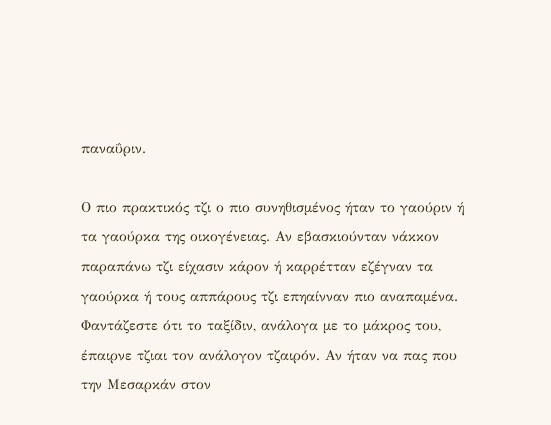παναΰριν.

Ο πιο πρακτικός τζι ο πιο συνηθισμένος ήταν το γαούριν ή τα γαούρκα της οικογένειας. Αν εβασκιούνταν νάκκον παραπάνω τζι είχασιν κάρον ή καρρέτταν εζέγναν τα γαούρκα ή τους αππάρους τζι επηαίνναν πιο αναπαμένα. Φαντάζεστε ότι το ταξίδιν, ανάλογα με το μάκρος του, έπαιρνε τζιαι τον ανάλογον τζαιρόν. Αν ήταν να πας που την Μεσαρκάν στον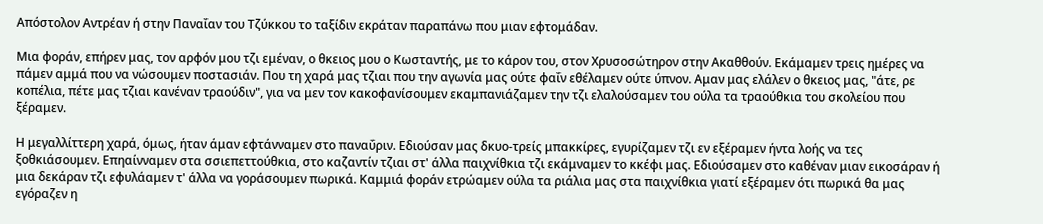Απόστολον Αντρέαν ή στην Παναΐαν του Τζύκκου το ταξίδιν εκράταν παραπάνω που μιαν εφτομάδαν.

Μια φοράν, επήρεν μας, τον αρφόν μου τζι εμέναν, ο θκειος μου ο Κωσταντής, με το κάρον του, στον Χρυσοσώτηρον στην Ακαθθούν. Εκάμαμεν τρεις ημέρες να πάμεν αμμά που να νώσουμεν ποστασιάν. Που τη χαρά μας τζιαι που την αγωνία μας ούτε φαΐν εθέλαμεν ούτε ύπνον. Αμαν μας ελάλεν ο θκειος μας, "άτε, ρε κοπέλια, πέτε μας τζιαι κανέναν τραούδιν", για να μεν τον κακοφανίσουμεν εκαμπανιάζαμεν την τζι ελαλούσαμεν του ούλα τα τραούθκια του σκολείου που ξέραμεν.

Η μεγαλλίττερη χαρά, όμως, ήταν άμαν εφτάνναμεν στο παναΰριν. Εδιούσαν μας δκυο-τρείς μπακκίρες, εγυρίζαμεν τζι εν εξέραμεν ήντα λοής να τες ξοθκιάσουμεν. Επηαίνναμεν στα σσιεπεττούθκια, στο καζαντίν τζιαι στ' άλλα παιχνίθκια τζι εκάμναμεν το κκέφι μας. Εδιούσαμεν στο καθέναν μιαν εικοσάραν ή μια δεκάραν τζι εφυλάαμεν τ' άλλα να γοράσουμεν πωρικά. Καμμιά φοράν ετρώαμεν ούλα τα ριάλια μας στα παιχνίθκια γιατί εξέραμεν ότι πωρικά θα μας εγόραζεν η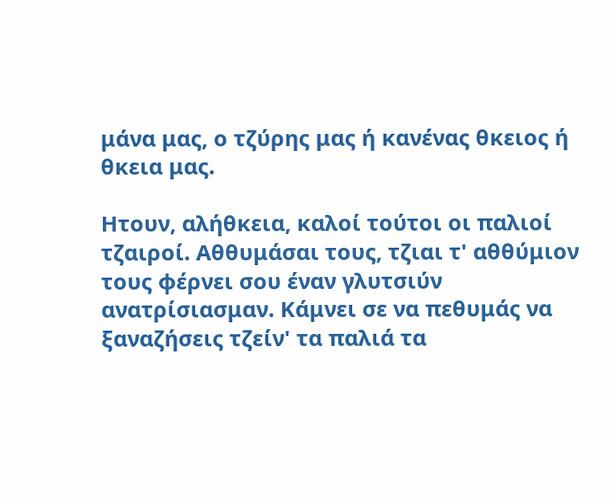μάνα μας, ο τζύρης μας ή κανένας θκειος ή θκεια μας.

Ητουν, αλήθκεια, καλοί τούτοι οι παλιοί τζαιροί. Αθθυμάσαι τους, τζιαι τ' αθθύμιον τους φέρνει σου έναν γλυτσιύν ανατρίσιασμαν. Κάμνει σε να πεθυμάς να ξαναζήσεις τζείν' τα παλιά τα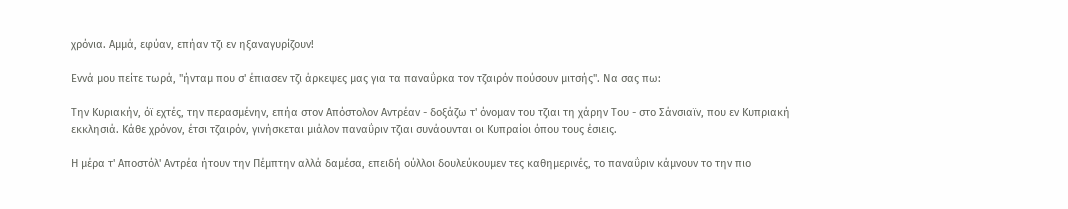χρόνια. Αμμά, εφύαν, επήαν τζι εν ηξαναγυρίζουν!

Εννά μου πείτε τωρά, "ήνταμ που σ' έπιασεν τζι άρκεψες μας για τα παναΰρκα τον τζαιρόν πούσουν μιτσής". Να σας πω:

Την Κυριακήν, όϊ εχτές, την περασμένην, επήα στον Απόστολον Αντρέαν - δοξάζω τ' όνομαν του τζιαι τη χάρην Του - στο Σάνσιαϊν, που εν Κυπριακή εκκλησιά. Κάθε χρόνον, έτσι τζαιρόν, γινήσκεται μιάλον παναΰριν τζιαι συνάουνται οι Κυπραίοι όπου τους έσιεις.

Η μέρα τ' Αποστόλ' Αντρέα ήτουν την Πέμπτην αλλά δαμέσα, επειδή ούλλοι δουλεύκουμεν τες καθημερινές, το παναΰριν κάμνουν το την πιο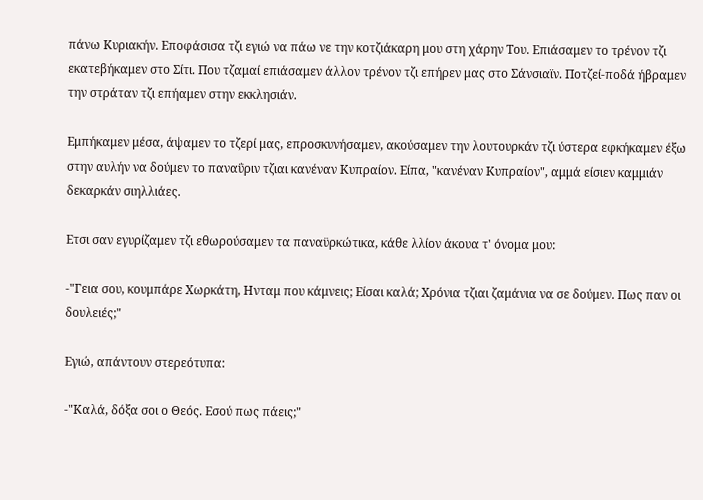πάνω Κυριακήν. Εποφάσισα τζι εγιώ να πάω νε την κοτζιάκαρη μου στη χάρην Του. Επιάσαμεν το τρένον τζι εκατεβήκαμεν στο Σίτι. Που τζαμαί επιάσαμεν άλλον τρένον τζι επήρεν μας στο Σάνσιαϊν. Ποτζεί-ποδά ήβραμεν την στράταν τζι επήαμεν στην εκκλησιάν.

Εμπήκαμεν μέσα, άψαμεν το τζερί μας, επροσκυνήσαμεν, ακούσαμεν την λουτουρκάν τζι ύστερα εφκήκαμεν έξω στην αυλήν να δούμεν το παναΰριν τζιαι κανέναν Κυπραίον. Είπα, "κανέναν Κυπραίον", αμμά είσιεν καμμιάν δεκαρκάν σιηλλιάες.

Ετσι σαν εγυρίζαμεν τζι εθωρούσαμεν τα παναϋρκώτικα, κάθε λλίον άκουα τ' όνομα μου:

-"Γεια σου, κουμπάρε Χωρκάτη, Ηνταμ που κάμνεις; Είσαι καλά; Χρόνια τζιαι ζαμάνια να σε δούμεν. Πως παν οι δουλειές;"

Εγιώ, απάντουν στερεότυπα:

-"Καλά, δόξα σοι ο Θεός. Εσού πως πάεις;"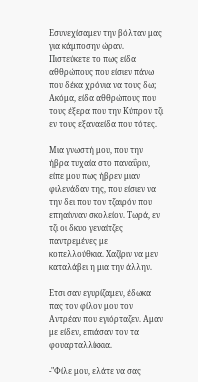Εσυνεχίσαμεν την βόλταν μας για κάμποσην ώραν. Πιστεύκετε το πως είδα αθθρώπους που είσιεν πάνω που δέκα χρόνια να τους δω; Ακόμα, είδα αθθρώπους που τους έξερα που την Κύπρον τζι εν τους εξαναείδα που τότες.

Μια γνωστή μου, που την ήβρα τυχαία στο παναΰριν, είπε μου πως ήβρεν μιαν φιλενάδαν της, που είσιεν να την δει που τον τζαιρόν που επηαίνναν σκολείον. Τωρά, εν τζι οι δκυο γεναίτζες παντρεμένες με κοπελλούθκια. Χαζίριν να μεν καταλάβει η μια την άλλην.

Ετσι σαν εγυρίζαμεν, έδωκα πας τον φίλον μου τον Αντρέαν που εγιόρταζεν. Αμαν με είδεν, επιάσαν τον τα φουαρταλλίκκια.

-"Φίλε μου, ελάτε να σας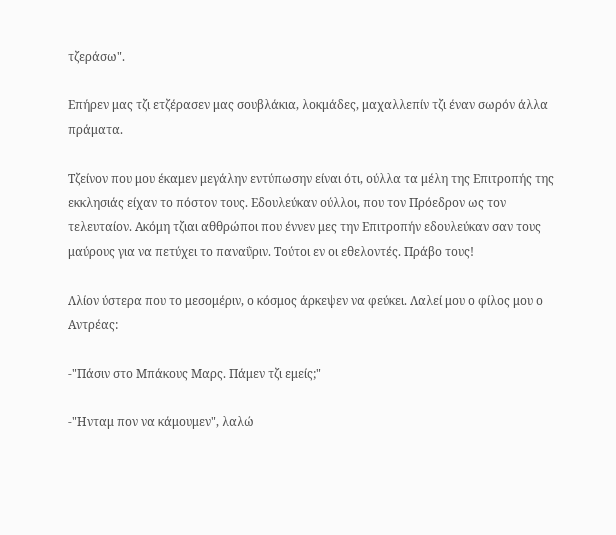τζεράσω".

Επήρεν μας τζι ετζέρασεν μας σουβλάκια, λοκμάδες, μαχαλλεπίν τζι έναν σωρόν άλλα πράματα.

Τζείνον που μου έκαμεν μεγάλην εντύπωσην είναι ότι, ούλλα τα μέλη της Επιτροπής της εκκλησιάς είχαν το πόστον τους. Εδουλεύκαν ούλλοι, που τον Πρόεδρον ως τον τελευταίον. Ακόμη τζιαι αθθρώποι που έννεν μες την Επιτροπήν εδουλεύκαν σαν τους μαύρους για να πετύχει το παναΰριν. Τούτοι εν οι εθελοντές. Πράβο τους!

Λλίον ύστερα που το μεσομέριν, ο κόσμος άρκεψεν να φεύκει. Λαλεί μου ο φίλος μου ο Αντρέας:

-"Πάσιν στο Μπάκους Μαρς. Πάμεν τζι εμείς;"

-"Ηνταμ πον να κάμουμεν", λαλώ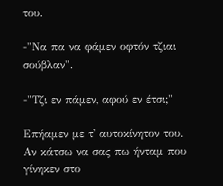του.

-"Να πα να φάμεν οφτόν τζιαι σούβλαν".

-"Τζι εν πάμεν, αφού εν έτσι;"

Επήαμεν με τ' αυτοκίνητον του. Αν κάτσω να σας πω ήνταμ που γίνηκεν στο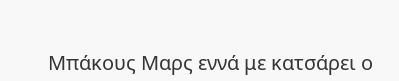Μπάκους Μαρς εννά με κατσάρει ο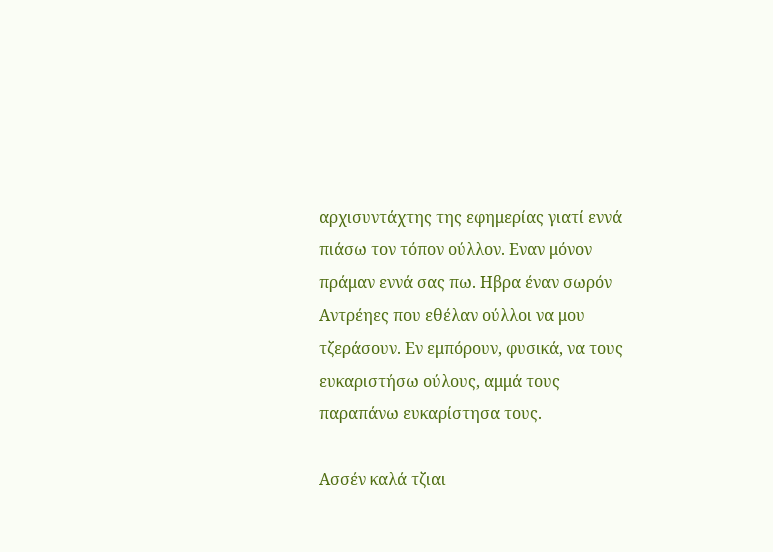αρχισυντάχτης της εφημερίας γιατί εννά πιάσω τον τόπον ούλλον. Εναν μόνον πράμαν εννά σας πω. Ηβρα έναν σωρόν Αντρέηες που εθέλαν ούλλοι να μου τζεράσουν. Εν εμπόρουν, φυσικά, να τους ευκαριστήσω ούλους, αμμά τους παραπάνω ευκαρίστησα τους.

Ασσέν καλά τζιαι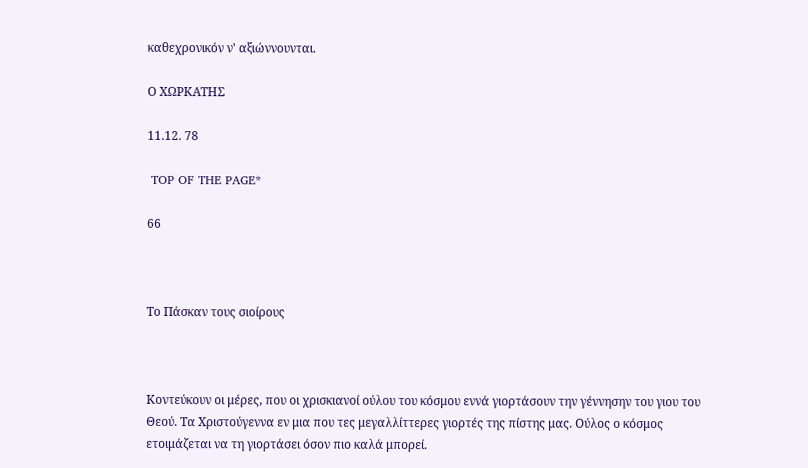καθεχρονικόν ν' αξιώννουνται.

Ο ΧΩΡΚΑΤΗΣ

11.12. 78

 TOP OF THE PAGE*

66



Το Πάσκαν τους σιοίρους



Κοντεύκουν οι μέρες, που οι χρισκιανοί ούλου του κόσμου εννά γιορτάσουν την γέννησην του γιου του Θεού. Τα Χριστούγεννα εν μια που τες μεγαλλίττερες γιορτές της πίστης μας. Ούλος ο κόσμος ετοιμάζεται να τη γιορτάσει όσον πιο καλά μπορεί.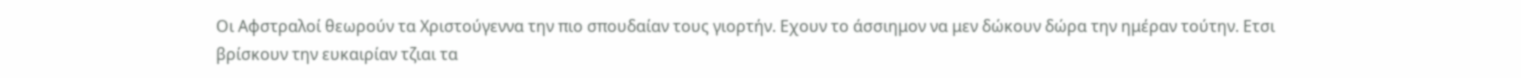Οι Αφστραλοί θεωρούν τα Χριστούγεννα την πιο σπουδαίαν τους γιορτήν. Εχουν το άσσιημον να μεν δώκουν δώρα την ημέραν τούτην. Ετσι βρίσκουν την ευκαιρίαν τζιαι τα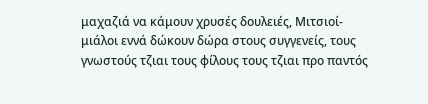μαχαζιά να κάμουν χρυσές δουλειές, Μιτσιοί-μιάλοι εννά δώκουν δώρα στους συγγενείς, τους γνωστούς τζιαι τους φίλους τους τζιαι προ παντός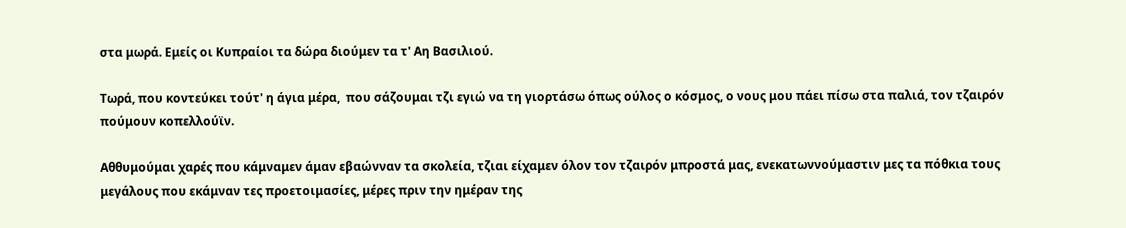στα μωρά. Εμείς οι Κυπραίοι τα δώρα διούμεν τα τ' Αη Βασιλιού.

Τωρά, που κοντεύκει τούτ' η άγια μέρα,  που σάζουμαι τζι εγιώ να τη γιορτάσω όπως ούλος ο κόσμος, ο νους μου πάει πίσω στα παλιά, τον τζαιρόν πούμουν κοπελλούϊν.

Αθθυμούμαι χαρές που κάμναμεν άμαν εβαώνναν τα σκολεία, τζιαι είχαμεν όλον τον τζαιρόν μπροστά μας, ενεκατωννούμαστιν μες τα πόθκια τους μεγάλους που εκάμναν τες προετοιμασίες, μέρες πριν την ημέραν της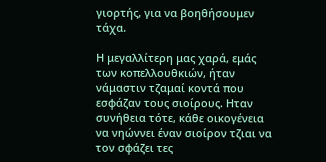γιορτής, για να βοηθήσουμεν τάχα.

Η μεγαλλίτερη μας χαρά, εμάς των κοπελλουθκιών, ήταν νάμαστιν τζαμαί κοντά που εσφάζαν τους σιοίρους. Ηταν συνήθεια τότε, κάθε οικογένεια να νηώννει έναν σιοίρον τζιαι να τον σφάζει τες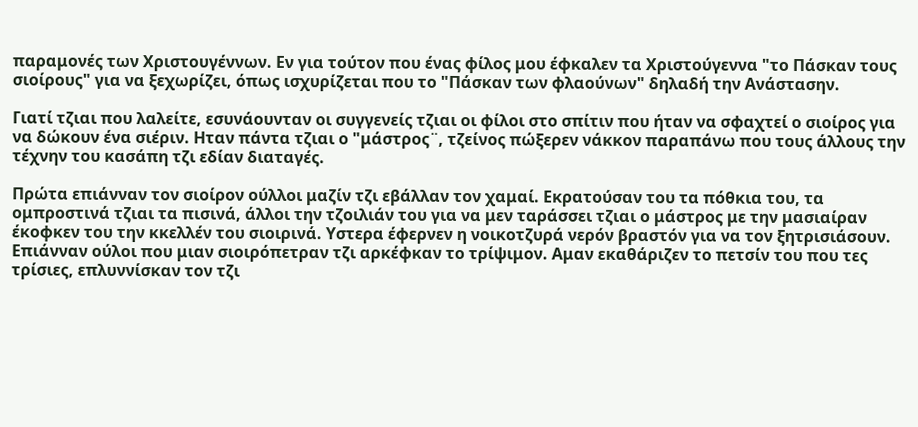παραμονές των Χριστουγέννων. Εν για τούτον που ένας φίλος μου έφκαλεν τα Χριστούγεννα "το Πάσκαν τους σιοίρους" για να ξεχωρίζει, όπως ισχυρίζεται που το "Πάσκαν των φλαούνων" δηλαδή την Ανάστασην.

Γιατί τζιαι που λαλείτε, εσυνάουνταν οι συγγενείς τζιαι οι φίλοι στο σπίτιν που ήταν να σφαχτεί ο σιοίρος για να δώκουν ένα σιέριν. Ηταν πάντα τζιαι ο "μάστρος¨, τζείνος πώξερεν νάκκον παραπάνω που τους άλλους την τέχνην του κασάπη τζι εδίαν διαταγές.

Πρώτα επιάνναν τον σιοίρον ούλλοι μαζίν τζι εβάλλαν τον χαμαί. Εκρατούσαν του τα πόθκια του, τα ομπροστινά τζιαι τα πισινά, άλλοι την τζοιλιάν του για να μεν ταράσσει τζιαι ο μάστρος με την μασιαίραν έκοφκεν του την κκελλέν του σιοιρινά. Υστερα έφερνεν η νοικοτζυρά νερόν βραστόν για να τον ξητρισιάσουν. Επιάνναν ούλοι που μιαν σιοιρόπετραν τζι αρκέφκαν το τρίψιμον. Αμαν εκαθάριζεν το πετσίν του που τες τρίσιες, επλυννίσκαν τον τζι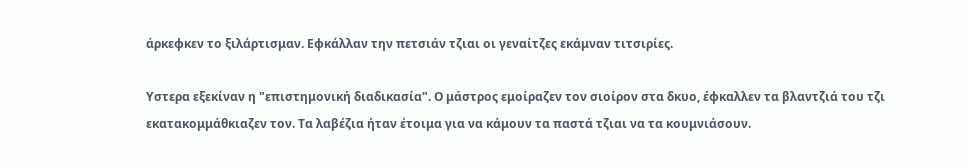άρκεφκεν το ξιλάρτισμαν. Εφκάλλαν την πετσιάν τζιαι οι γεναίτζες εκάμναν τιτσιρίες.

Υστερα εξεκίναν η "επιστημονική διαδικασία". Ο μάστρος εμοίραζεν τον σιοίρον στα δκυο, έφκαλλεν τα βλαντζιά του τζι εκατακομμάθκιαζεν τον. Τα λαβέζια ήταν έτοιμα για να κάμουν τα παστά τζιαι να τα κουμνιάσουν.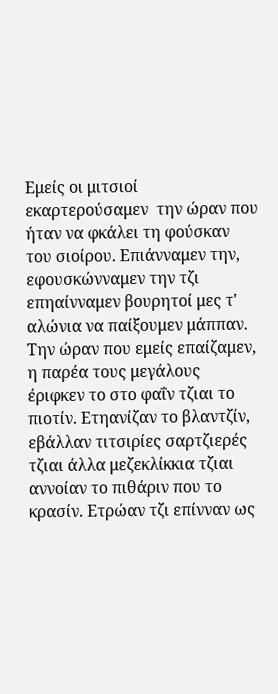Εμείς οι μιτσιοί εκαρτερούσαμεν  την ώραν που ήταν να φκάλει τη φούσκαν του σιοίρου. Επιάνναμεν την, εφουσκώνναμεν την τζι επηαίνναμεν βουρητοί μες τ' αλώνια να παίξουμεν μάππαν. Την ώραν που εμείς επαίζαμεν, η παρέα τους μεγάλους έριφκεν το στο φαΐν τζιαι το πιοτίν. Ετηανίζαν το βλαντζίν, εβάλλαν τιτσιρίες σαρτζιερές τζιαι άλλα μεζεκλίκκια τζιαι αννοίαν το πιθάριν που το κρασίν. Ετρώαν τζι επίνναν ως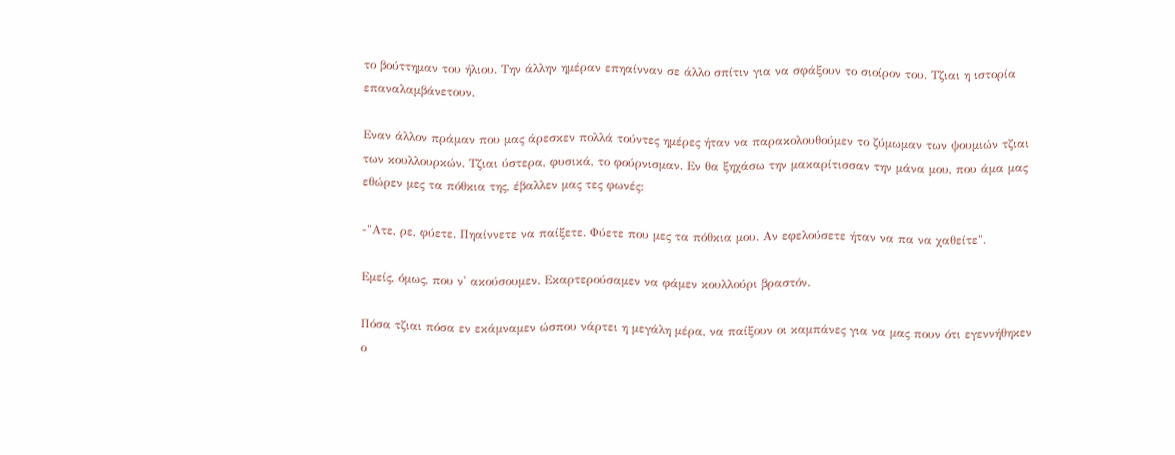το βούττημαν του ήλιου. Την άλλην ημέραν επηαίνναν σε άλλο σπίτιν για να σφάξουν το σιοίρον του. Τζιαι η ιστορία επαναλαμβάνετουν.

Εναν άλλον πράμαν που μας άρεσκεν πολλά τούντες ημέρες ήταν να παρακολουθούμεν το ζύμωμαν των ψουμιών τζιαι των κουλλουρκών. Τζιαι ύστερα, φυσικά, το φούρνισμαν. Εν θα ξηχάσω την μακαρίτισσαν την μάνα μου, που άμα μας εθώρεν μες τα πόθκια της, έβαλλεν μας τες φωνές:

-"Ατε, ρε, φύετε. Πηαίννετε να παίξετε. Φύετε που μες τα πόθκια μου. Αν εφελούσετε ήταν να πα να χαθείτε".

Εμείς, όμως, που ν' ακούσουμεν. Εκαρτερούσαμεν να φάμεν κουλλούρι βραστόν.

Πόσα τζιαι πόσα εν εκάμναμεν ώσπου νάρτει η μεγάλη μέρα, να παίξουν οι καμπάνες για να μας πουν ότι εγεννήθηκεν ο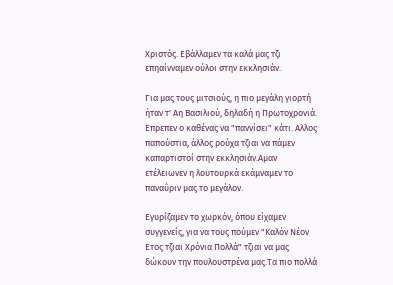Χριστός. Εβάλλαμεν τα καλά μας τζι επηαίνναμεν ούλοι στην εκκλησιάν.

Για μας τους μιτσιούς, η πιο μεγάλη γιορτή ήταν τ' Αη Βασιλιού, δηλαδή η Πρωτοχρονιά. Επρεπεν ο καθένας να "παννίσει" κάτι. Αλλος παπούστια, άλλος ρούχα τζιαι να πάμεν καπαρτιστοί στην εκκλησιάν.Αμαν ετέλειωνεν η λουτουρκά εκάμναμεν το παναΰριν μας το μεγάλον.

Εγυρίζαμεν το χωρκόν, όπου είχαμεν συγγενείς, για να τους πούμεν "Καλόν Νέον Ετος τζιαι Χρόνια Πολλά" τζιαι να μας δώκουν την πουλουστρένα μας.Τα πιο πολλά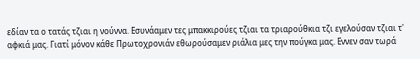εδίαν τα ο τατάς τζιαι η νούννα. Εσυνάαμεν τες μπακκιρούες τζιαι τα τριαρούθκια τζι εγελούσαν τζιαι τ' αφκιά μας. Γιατί μόνον κάθε Πρωτοχρονιάν εθωρούσαμεν ριάλια μες την πούγκα μας. Εννεν σαν τωρά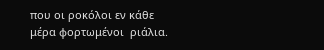που οι ροκόλοι εν κάθε μέρα φορτωμένοι  ριάλια.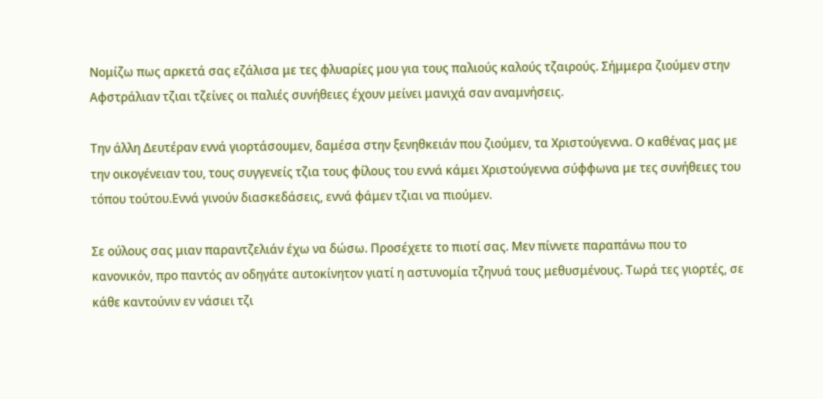Νομίζω πως αρκετά σας εζάλισα με τες φλυαρίες μου για τους παλιούς καλούς τζαιρούς. Σήμμερα ζιούμεν στην Αφστράλιαν τζιαι τζείνες οι παλιές συνήθειες έχουν μείνει μανιχά σαν αναμνήσεις.

Την άλλη Δευτέραν εννά γιορτάσουμεν, δαμέσα στην ξενηθκειάν που ζιούμεν, τα Χριστούγεννα. Ο καθένας μας με την οικογένειαν του, τους συγγενείς τζια τους φίλους του εννά κάμει Χριστούγεννα σύφφωνα με τες συνήθειες του τόπου τούτου.Εννά γινούν διασκεδάσεις, εννά φάμεν τζιαι να πιούμεν.

Σε ούλους σας μιαν παραντζελιάν έχω να δώσω. Προσέχετε το πιοτί σας. Μεν πίννετε παραπάνω που το κανονικόν, προ παντός αν οδηγάτε αυτοκίνητον γιατί η αστυνομία τζηνυά τους μεθυσμένους. Τωρά τες γιορτές, σε κάθε καντούνιν εν νάσιει τζι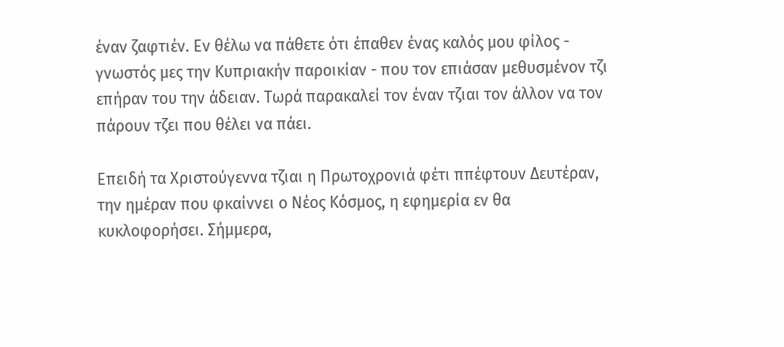έναν ζαφτιέν. Εν θέλω να πάθετε ότι έπαθεν ένας καλός μου φίλος - γνωστός μες την Κυπριακήν παροικίαν - που τον επιάσαν μεθυσμένον τζι επήραν του την άδειαν. Τωρά παρακαλεί τον έναν τζιαι τον άλλον να τον πάρουν τζει που θέλει να πάει.

Επειδή τα Χριστούγεννα τζιαι η Πρωτοχρονιά φέτι ππέφτουν Δευτέραν, την ημέραν που φκαίννει ο Νέος Κόσμος, η εφημερία εν θα κυκλοφορήσει. Σήμμερα,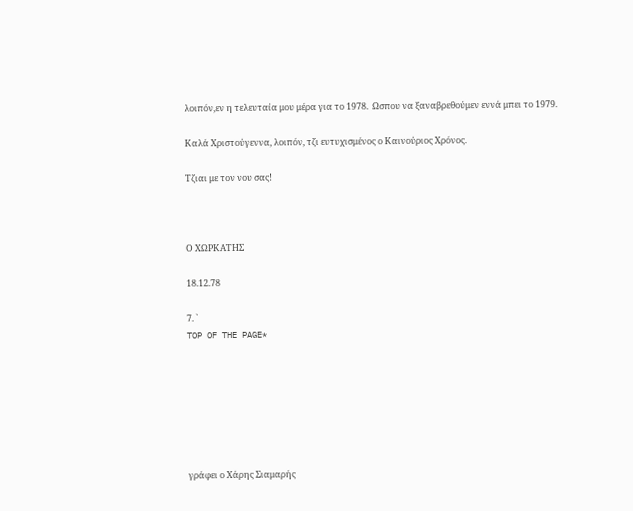λοιπόν,εν η τελευταία μου μέρα για το 1978.  Ωσπου να ξαναβρεθούμεν εννά μπει το 1979.

Καλά Χριστούγεννα, λοιπόν, τζι ευτυχισμένος ο Καινούριος Χρόνος.

Τζιαι με τον νου σας!



Ο ΧΩΡΚΑΤΗΣ

18.12.78

7. `
TOP OF THE PAGE*







γράφει ο Χάρης Σιαμαρής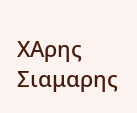ΧAρης Σιαμαρης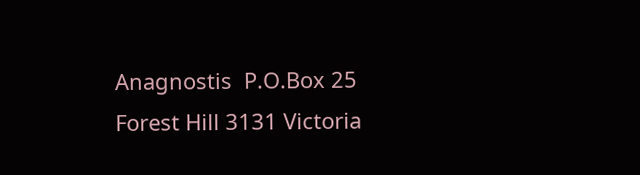Anagnostis  P.O.Box 25 Forest Hill 3131 Victoria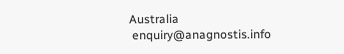Australia
 enquiry@anagnostis.info